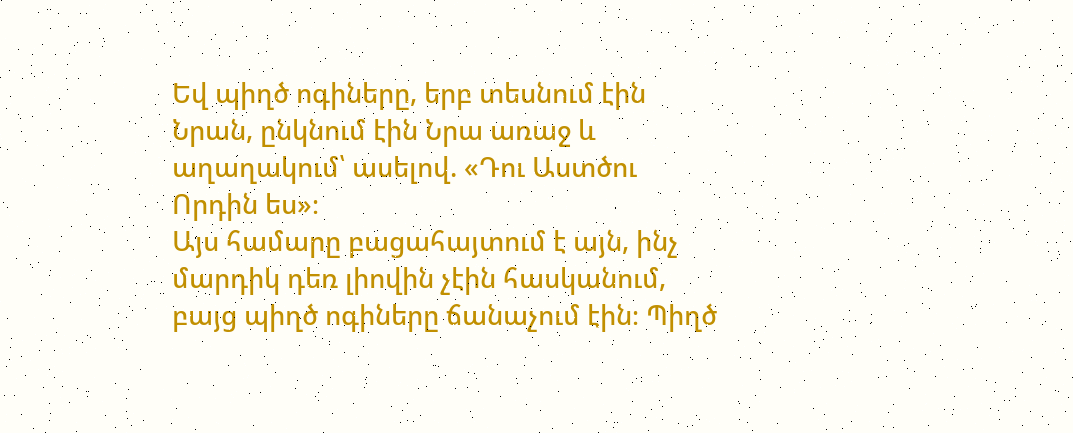Եվ պիղծ ոգիները, երբ տեսնում էին Նրան, ընկնում էին Նրա առաջ և աղաղակում՝ ասելով. «Դու Աստծու Որդին ես»։
Այս համարը բացահայտում է այն, ինչ մարդիկ դեռ լիովին չէին հասկանում, բայց պիղծ ոգիները ճանաչում էին։ Պիղծ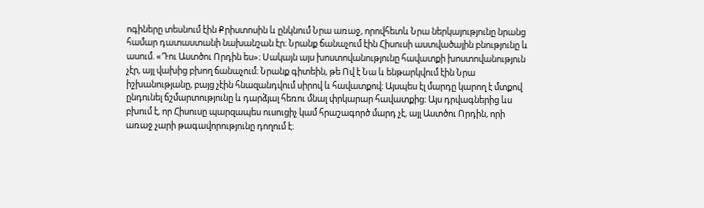ոգիները տեսնում էին Քրիստոսին և ընկնում Նրա առաջ, որովհետև Նրա ներկայությունը նրանց համար դատաստանի նախանշան էր։ Նրանք ճանաչում էին Հիսուսի աստվածային բնությունը և ասում. «Դու Աստծու Որդին ես»։ Սակայն այս խոստովանությունը հավատքի խոստովանություն չէր, այլ վախից բխող ճանաչում։ Նրանք գիտեին, թե Ով է Նա և ենթարկվում էին Նրա իշխանությանը, բայց չէին հնազանդվում սիրով և հավատքով։ Այսպես էլ մարդը կարող է մտքով ընդունել ճշմարտությունը և դարձյալ հեռու մնալ փրկարար հավատքից։ Այս դրվագներից ևս բխում է, որ Հիսուսը պարզապես ուսուցիչ կամ հրաշագործ մարդ չէ, այլ Աստծու Որդին, որի առաջ չարի թագավորությունը դողում է։